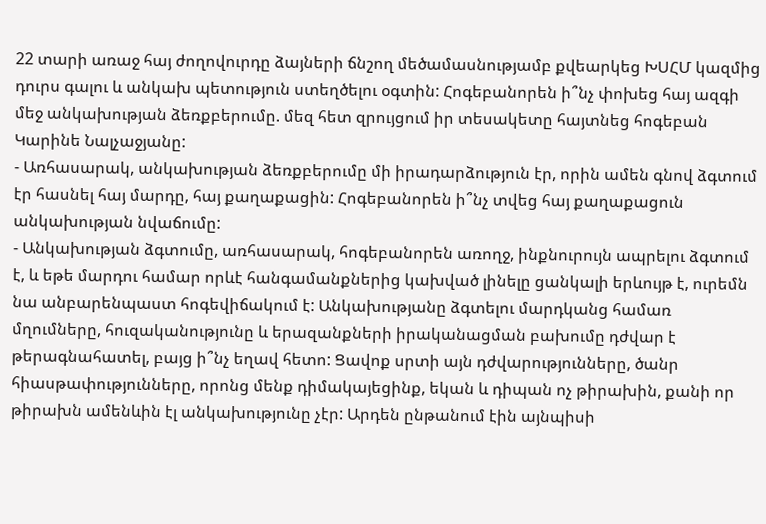22 տարի առաջ հայ ժողովուրդը ձայների ճնշող մեծամասնությամբ քվեարկեց ԽՍՀՄ կազմից դուրս գալու և անկախ պետություն ստեղծելու օգտին: Հոգեբանորեն ի՞նչ փոխեց հայ ազգի մեջ անկախության ձեռքբերումը. մեզ հետ զրույցում իր տեսակետը հայտնեց հոգեբան Կարինե Նալչաջյանը:
- Առհասարակ, անկախության ձեռքբերումը մի իրադարձություն էր, որին ամեն գնով ձգտում էր հասնել հայ մարդը, հայ քաղաքացին: Հոգեբանորեն ի՞նչ տվեց հայ քաղաքացուն անկախության նվաճումը:
- Անկախության ձգտումը, առհասարակ, հոգեբանորեն առողջ, ինքնուրույն ապրելու ձգտում է, և եթե մարդու համար որևէ հանգամանքներից կախված լինելը ցանկալի երևույթ է, ուրեմն նա անբարենպաստ հոգեվիճակում է: Անկախությանը ձգտելու մարդկանց համառ մղումները, հուզականությունը և երազանքների իրականացման բախումը դժվար է թերագնահատել, բայց ի՞նչ եղավ հետո: Ցավոք սրտի այն դժվարությունները, ծանր հիասթափությունները, որոնց մենք դիմակայեցինք, եկան և դիպան ոչ թիրախին, քանի որ թիրախն ամենևին էլ անկախությունը չէր: Արդեն ընթանում էին այնպիսի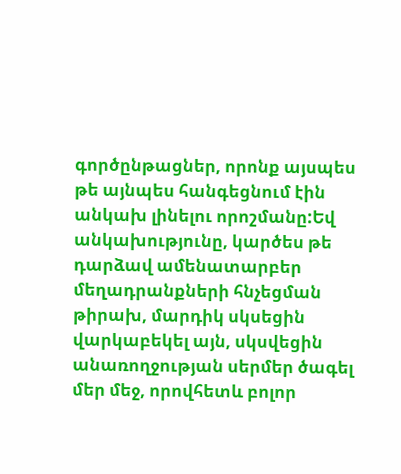գործընթացներ, որոնք այսպես թե այնպես հանգեցնում էին անկախ լինելու որոշմանը:Եվ անկախությունը, կարծես թե դարձավ ամենատարբեր մեղադրանքների հնչեցման թիրախ, մարդիկ սկսեցին վարկաբեկել այն, սկսվեցին անառողջության սերմեր ծագել մեր մեջ, որովհետև բոլոր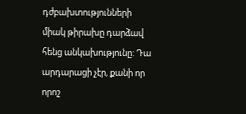դժբախտությունների միակ թիրախը դարձավ հենց անկախությունը: Դա արդարացի չէր, քանի որ որոշ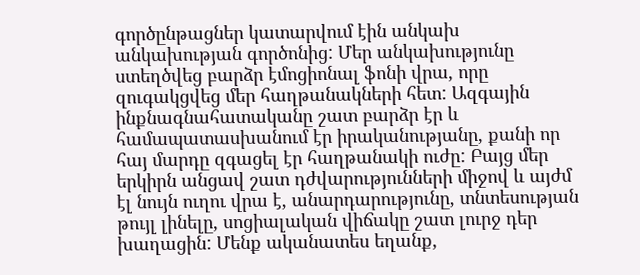գործընթացներ կատարվում էին անկախ անկախության գործոնից: Մեր անկախությունը ստեղծվեց բարձր էմոցիոնալ ֆոնի վրա, որը զուգակցվեց մեր հաղթանակների հետ: Ազգային ինքնագնահատականը շատ բարձր էր և համապատասխանում էր իրականությանը, քանի որ հայ մարդը զգացել էր հաղթանակի ուժը: Բայց մեր երկիրն անցավ շատ դժվարությունների միջով և այժմ էլ նույն ուղու վրա է, անարդարությունը, տնտեսության թույլ լինելը, սոցիալական վիճակը շատ լուրջ դեր խաղացին: Մենք ականատես եղանք,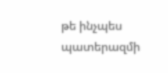թե ինչպես պատերազմի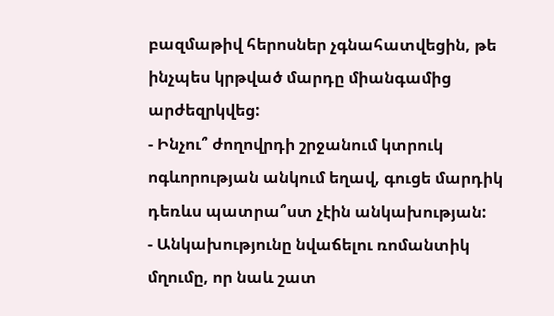բազմաթիվ հերոսներ չգնահատվեցին, թե ինչպես կրթված մարդը միանգամից արժեզրկվեց:
- Ինչու՞ ժողովրդի շրջանում կտրուկ ոգևորության անկում եղավ, գուցե մարդիկ դեռևս պատրա՞ստ չէին անկախության:
- Անկախությունը նվաճելու ռոմանտիկ մղումը, որ նաև շատ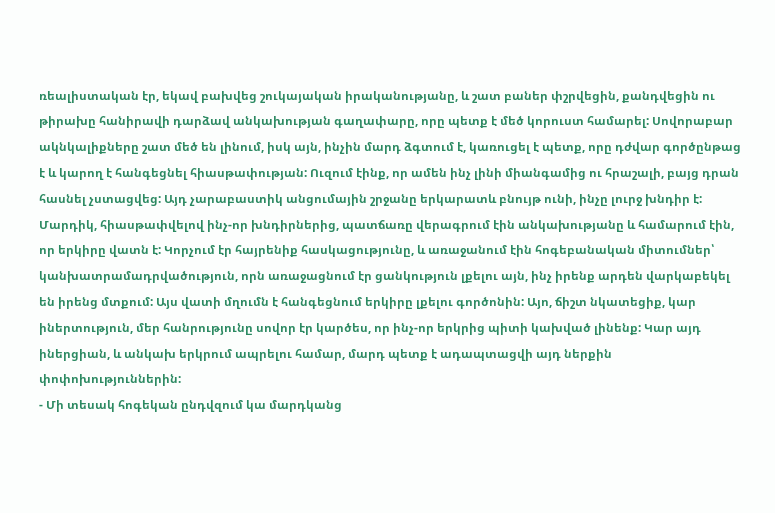ռեալիստական էր, եկավ բախվեց շուկայական իրականությանը, և շատ բաներ փշրվեցին, քանդվեցին ու թիրախը հանիրավի դարձավ անկախության գաղափարը, որը պետք է մեծ կորուստ համարել: Սովորաբար ակնկալիքները շատ մեծ են լինում, իսկ այն, ինչին մարդ ձգտում է, կառուցել է պետք, որը դժվար գործընթաց է և կարող է հանգեցնել հիասթափության: Ուզում էինք, որ ամեն ինչ լինի միանգամից ու հրաշալի, բայց դրան հասնել չստացվեց: Այդ չարաբաստիկ անցումային շրջանը երկարատև բնույթ ունի, ինչը լուրջ խնդիր է: Մարդիկ, հիասթափվելով ինչ-որ խնդիրներից, պատճառը վերագրում էին անկախությանը և համարում էին, որ երկիրը վատն է: Կորչում էր հայրենիք հասկացությունը, և առաջանում էին հոգեբանական միտումներ՝ կանխատրամադրվածություն, որն առաջացնում էր ցանկություն լքելու այն, ինչ իրենք արդեն վարկաբեկել են իրենց մտքում: Այս վատի մղումն է հանգեցնում երկիրը լքելու գործոնին: Այո, ճիշտ նկատեցիք, կար իներտություն, մեր հանրությունը սովոր էր կարծես, որ ինչ-որ երկրից պիտի կախված լինենք: Կար այդ իներցիան, և անկախ երկրում ապրելու համար, մարդ պետք է ադապտացվի այդ ներքին փոփոխություններին:
- Մի տեսակ հոգեկան ընդվզում կա մարդկանց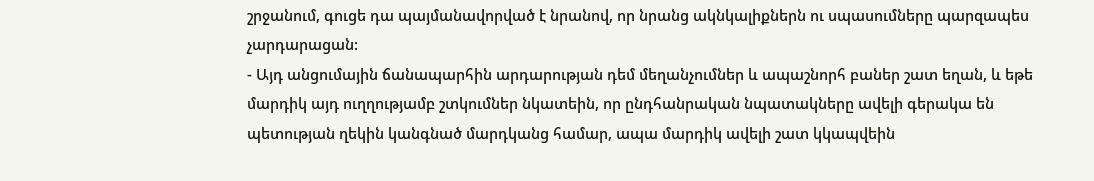շրջանում, գուցե դա պայմանավորված է նրանով, որ նրանց ակնկալիքներն ու սպասումները պարզապես չարդարացան:
- Այդ անցումային ճանապարհին արդարության դեմ մեղանչումներ և ապաշնորհ բաներ շատ եղան, և եթե մարդիկ այդ ուղղությամբ շտկումներ նկատեին, որ ընդհանրական նպատակները ավելի գերակա են պետության ղեկին կանգնած մարդկանց համար, ապա մարդիկ ավելի շատ կկապվեին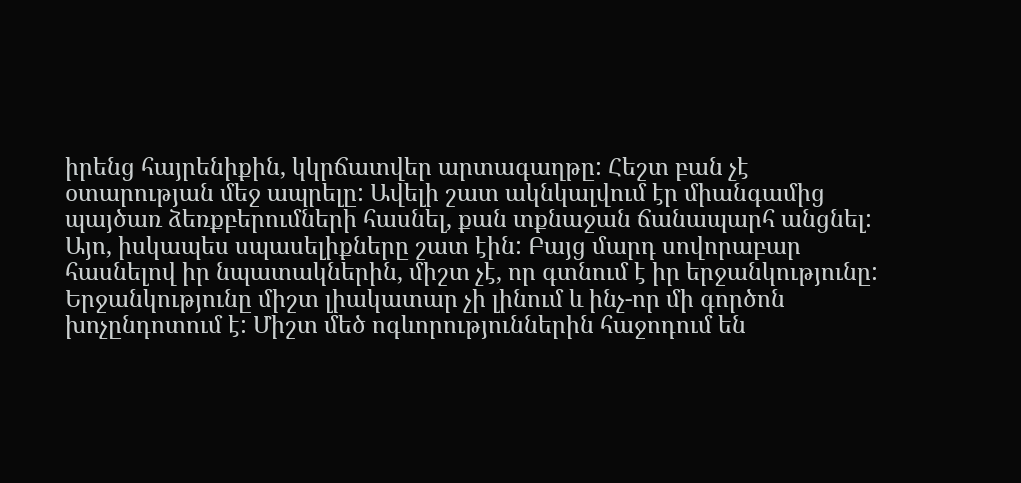իրենց հայրենիքին, կկրճատվեր արտագաղթը: Հեշտ բան չէ օտարության մեջ ապրելը: Ավելի շատ ակնկալվում էր միանգամից պայծառ ձեռքբերումների հասնել, քան տքնաջան ճանապարհ անցնել: Այո, իսկապես սպասելիքները շատ էին: Բայց մարդ սովորաբար հասնելով իր նպատակներին, միշտ չէ, որ գտնում է իր երջանկությունը: Երջանկությունը միշտ լիակատար չի լինում և ինչ-որ մի գործոն խոչընդոտում է: Միշտ մեծ ոգևորություններին հաջոդում են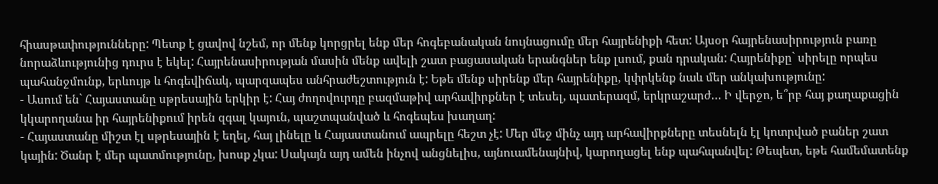հիասթափությունները: Պետք է ցավով նշեմ, որ մենք կորցրել ենք մեր հոգեբանական նույնացումը մեր հայրենիքի հետ: Այսօր հայրենասիրություն բառը նորաձևությունից դուրս է եկել: Հայրենասիրության մասին մենք ավելի շատ բացասական երանգներ ենք լսում, քան դրական: Հայրենիքը` սիրելը որպես պահանջմունք, երևույթ և հոգեվիճակ, պարզապես անհրաժեշտություն է: Եթե մենք սիրենք մեր հայրենիքը, կփրկենք նաև մեր անկախությունը:
- Ասում են` Հայաստանը սթրեսային երկիր է: Հայ ժողովուրդը բազմաթիվ արհավիրքներ է տեսել, պատերազմ, երկրաշարժ… Ի վերջո, ե՞րբ հայ քաղաքացին կկարողանա իր հայրենիքում իրեն զգալ կայուն, պաշտպանված և հոգեպես խաղաղ:
- Հայաստանը միշտ էլ սթրեսային է եղել, հայ լինելը և Հայաստանում ապրելը հեշտ չէ: Մեր մեջ մինչ այդ արհավիրքները տեսնելն էլ կոտրված բաներ շատ կային: Ծանր է մեր պատմությունը, խոսք չկա: Սակայն այդ ամեն ինչով անցնելիս, այնուամենայնիվ, կարողացել ենք պահպանվել: Թեպետ, եթե համեմատենք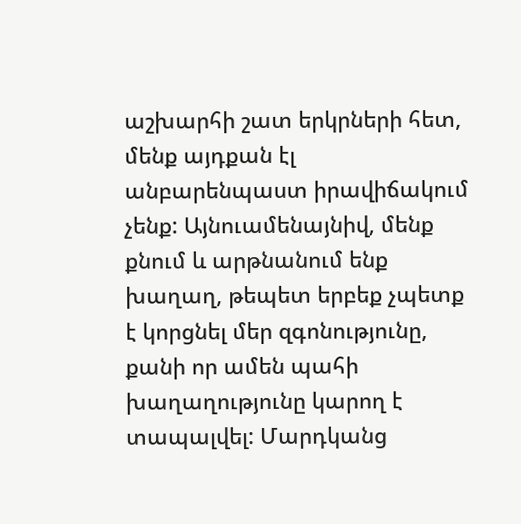աշխարհի շատ երկրների հետ, մենք այդքան էլ անբարենպաստ իրավիճակում չենք: Այնուամենայնիվ, մենք քնում և արթնանում ենք խաղաղ, թեպետ երբեք չպետք է կորցնել մեր զգոնությունը, քանի որ ամեն պահի խաղաղությունը կարող է տապալվել: Մարդկանց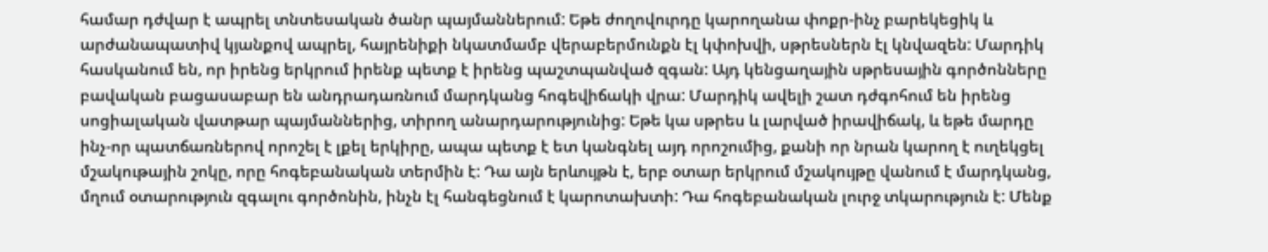համար դժվար է ապրել տնտեսական ծանր պայմաններում: Եթե ժողովուրդը կարողանա փոքր-ինչ բարեկեցիկ և արժանապատիվ կյանքով ապրել, հայրենիքի նկատմամբ վերաբերմունքն էլ կփոխվի, սթրեսներն էլ կնվազեն: Մարդիկ հասկանում են, որ իրենց երկրում իրենք պետք է իրենց պաշտպանված զգան: Այդ կենցաղային սթրեսային գործոնները բավական բացասաբար են անդրադառնում մարդկանց հոգեվիճակի վրա: Մարդիկ ավելի շատ դժգոհում են իրենց սոցիալական վատթար պայմաններից, տիրող անարդարությունից: Եթե կա սթրես և լարված իրավիճակ, և եթե մարդը ինչ-որ պատճառներով որոշել է լքել երկիրը, ապա պետք է ետ կանգնել այդ որոշումից, քանի որ նրան կարող է ուղեկցել մշակութային շոկը, որը հոգեբանական տերմին է: Դա այն երևույթն է, երբ օտար երկրում մշակույթը վանում է մարդկանց, մղում օտարություն զգալու գործոնին, ինչն էլ հանգեցնում է կարոտախտի: Դա հոգեբանական լուրջ տկարություն է: Մենք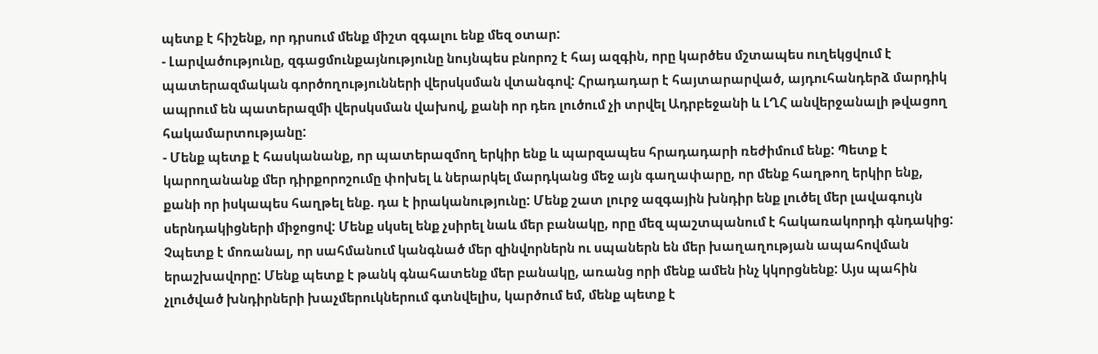պետք է հիշենք, որ դրսում մենք միշտ զգալու ենք մեզ օտար:
- Լարվածությունը, զգացմունքայնությունը նույնպես բնորոշ է հայ ազգին, որը կարծես մշտապես ուղեկցվում է պատերազմական գործողությունների վերսկսման վտանգով: Հրադադար է հայտարարված, այդուհանդերձ մարդիկ ապրում են պատերազմի վերսկսման վախով, քանի որ դեռ լուծում չի տրվել Ադրբեջանի և ԼՂՀ անվերջանալի թվացող հակամարտությանը:
- Մենք պետք է հասկանանք, որ պատերազմող երկիր ենք և պարզապես հրադադարի ռեժիմում ենք: Պետք է կարողանանք մեր դիրքորոշումը փոխել և ներարկել մարդկանց մեջ այն գաղափարը, որ մենք հաղթող երկիր ենք, քանի որ իսկապես հաղթել ենք. դա է իրականությունը: Մենք շատ լուրջ ազգային խնդիր ենք լուծել մեր լավագույն սերնդակիցների միջոցով: Մենք սկսել ենք չսիրել նաև մեր բանակը, որը մեզ պաշտպանում է հակառակորդի գնդակից: Չպետք է մոռանալ, որ սահմանում կանգնած մեր զինվորներն ու սպաներն են մեր խաղաղության ապահովման երաշխավորը: Մենք պետք է թանկ գնահատենք մեր բանակը, առանց որի մենք ամեն ինչ կկորցնենք: Այս պահին չլուծված խնդիրների խաչմերուկներում գտնվելիս, կարծում եմ, մենք պետք է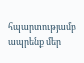հպարտությամբ ապրենք մեր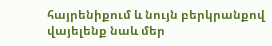հայրենիքում և նույն բերկրանքով վայելենք նաև մեր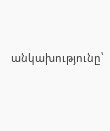անկախությունը՝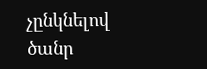չընկնելով ծանր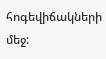հոգեվիճակների մեջ: